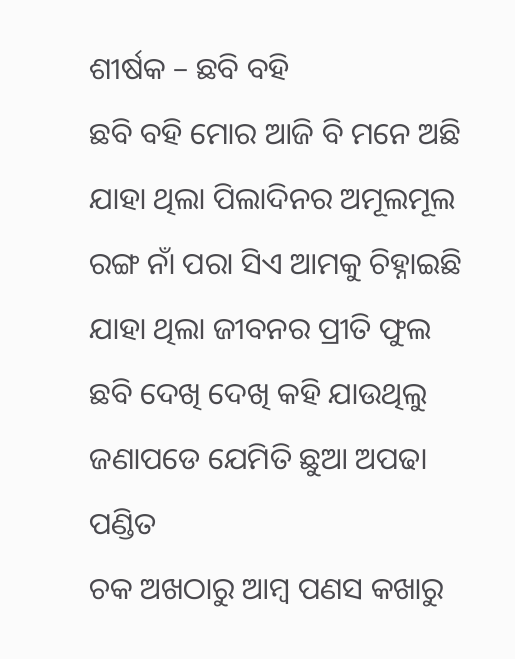ଶୀର୍ଷକ – ଛବି ବହି
ଛବି ବହି ମୋର ଆଜି ବି ମନେ ଅଛି
ଯାହା ଥିଲା ପିଲାଦିନର ଅମୂଲମୂଲ
ରଙ୍ଗ ନାଁ ପରା ସିଏ ଆମକୁ ଚିହ୍ନାଇଛି
ଯାହା ଥିଲା ଜୀବନର ପ୍ରୀତି ଫୁଲ
ଛବି ଦେଖି ଦେଖି କହି ଯାଉଥିଲୁ
ଜଣାପଡେ ଯେମିତି ଛୁଆ ଅପଢା ପଣ୍ଡିତ
ଚକ ଅଖଠାରୁ ଆମ୍ବ ପଣସ କଖାରୁ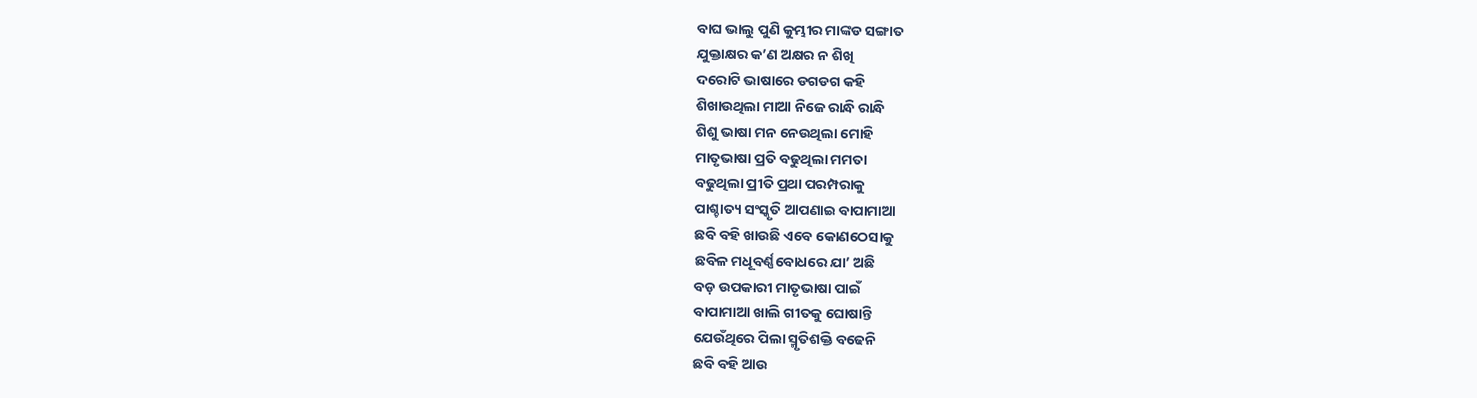ବାଘ ଭାଲୁ ପୁଣି କୁମ୍ଭୀର ମାଙ୍କଡ ସଙ୍ଗାତ
ଯୁକ୍ତାକ୍ଷର କ’ଣ ଅକ୍ଷର ନ ଶିଖି
ଦରୋଟି ଭାଷାରେ ଡଗଡଗ କହି
ଶିଖାଉଥିଲା ମାଆ ନିଜେ ରାନ୍ଧି ରାନ୍ଧି
ଶିଶୁ ଭାଷା ମନ ନେଉଥିଲା ମୋହି
ମାତୃଭାଷା ପ୍ରତି ବଢୁଥିଲା ମମତା
ବଢୁଥିଲା ପ୍ରୀତି ପ୍ରଥା ପରମ୍ପରାକୁ
ପାଶ୍ଚାତ୍ୟ ସଂସ୍କୃତି ଆପଣାଇ ବାପାମାଆ
ଛବି ବହି ଖାଉଛି ଏବେ କୋଣଠେସାକୁ
ଛବିଳ ମଧୂବର୍ଣ୍ଣବୋଧରେ ଯା’ ଅଛି
ବଡ଼ ଉପକାରୀ ମାତୃଭାଷା ପାଇଁ
ବାପାମାଆ ଖାଲି ଗୀତକୁ ଘୋଷାନ୍ତି
ଯେଉଁଥିରେ ପିଲା ସ୍ମୃତିଶକ୍ତି ବଢେନି
ଛବି ବହି ଆଉ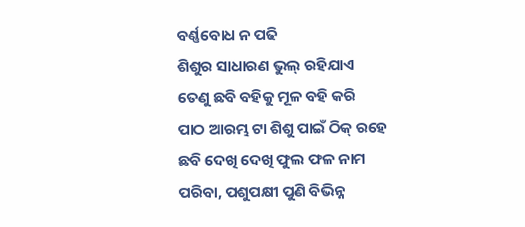ବର୍ଣ୍ଣବୋଧ ନ ପଢି
ଶିଶୁର ସାଧାରଣ ଭୁଲ୍ ରହିଯାଏ
ତେଣୁ ଛବି ବହିକୁ ମୂଳ ବହି କରି
ପାଠ ଆରମ୍ଭ ଟା ଶିଶୁ ପାଇଁ ଠିକ୍ ରହେ
ଛବି ଦେଖି ଦେଖି ଫୁଲ ଫଳ ନାମ
ପରିବା, ପଶୁପକ୍ଷୀ ପୁଣି ବିଭିନ୍ନ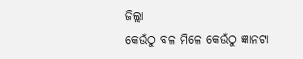ଜିଲ୍ଲା
କେଉଁଠୁ ବଳ ମିଳେ କେଉଁଠୁ ଜ୍ଞାନଟା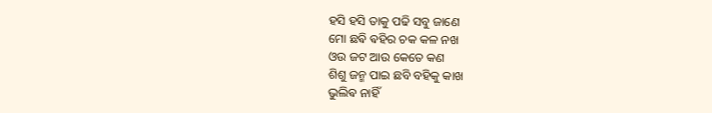ହସି ହସି ତାକୁ ପଢି ସବୁ ଜାଣେ
ମୋ ଛଵି ଵହିର ଚକ କଳ ନଖ
ଓଉ ଜଟ ଆଉ କେତେ କଣ
ଶିଶୁ ଜନ୍ମ ପାଇ ଛବି ବହିକୁ କାଖ
ଭୁଲିଵ ନାହିଁ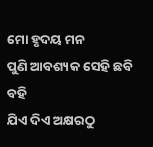ମୋ ହୃଦୟ ମନ
ପୁଣି ଆବଶ୍ୟକ ସେହି ଛବି ବହି
ଯିଏ ଦିଏ ଅକ୍ଷରଠୁ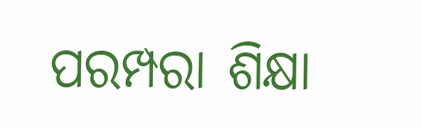ପରମ୍ପରା ଶିକ୍ଷା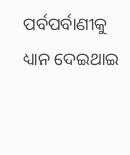ପର୍ବପର୍ବାଣୀକୁ ଧ୍ୟାନ ଦେଇଥାଇ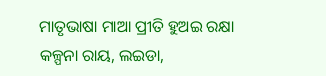ମାତୃଭାଷା ମାଆ ପ୍ରୀତି ହୁଅଇ ରକ୍ଷା
କଳ୍ପନା ରାୟ, ଲଇଡା,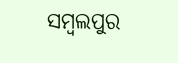ସମ୍ବଲପୁର